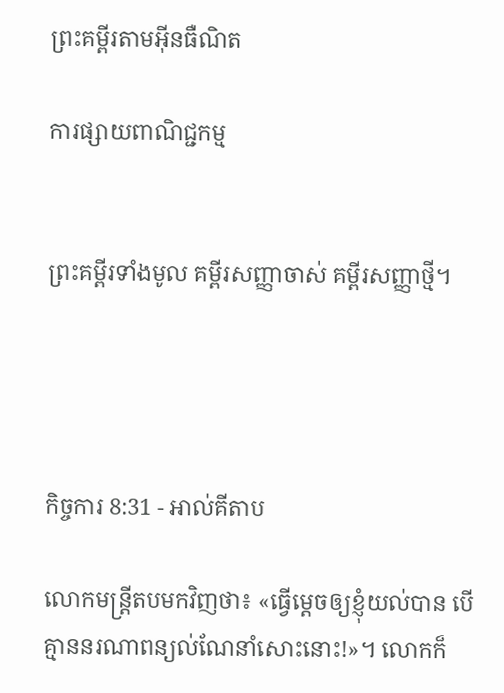ព្រះគម្ពីរតាមអ៊ីនធឺណិត

ការផ្សាយពាណិជ្ជកម្ម


ព្រះគម្ពីរទាំងមូល គម្ពីរសញ្ញាចាស់ គម្ពីរសញ្ញាថ្មី។




កិច្ចការ 8:31 - អាល់គីតាប

លោកមន្ដ្រីតបមកវិញថា៖ «ធ្វើម្ដេចឲ្យខ្ញុំយល់បាន បើគ្មាននរណាពន្យល់ណែ‌នាំសោះនោះ!»។ លោកក៏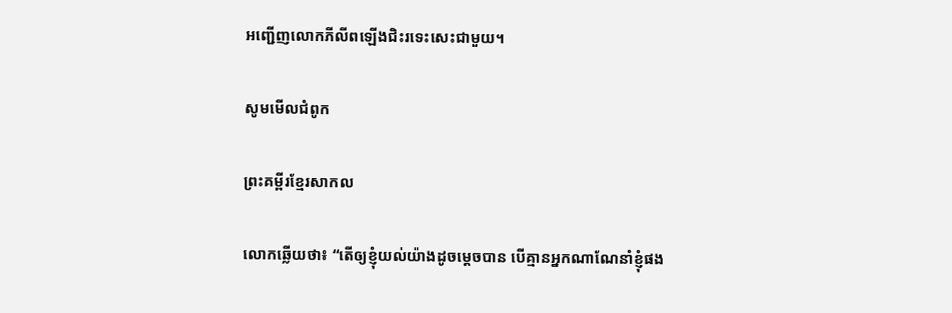អញ្ជើញលោកភីលីពឡើងជិះរទេះសេះជាមួយ។

សូមមើលជំពូក

ព្រះគម្ពីរខ្មែរសាកល

លោកឆ្លើយថា៖ “តើឲ្យខ្ញុំយល់យ៉ាងដូចម្ដេចបាន បើគ្មានអ្នកណាណែនាំខ្ញុំផង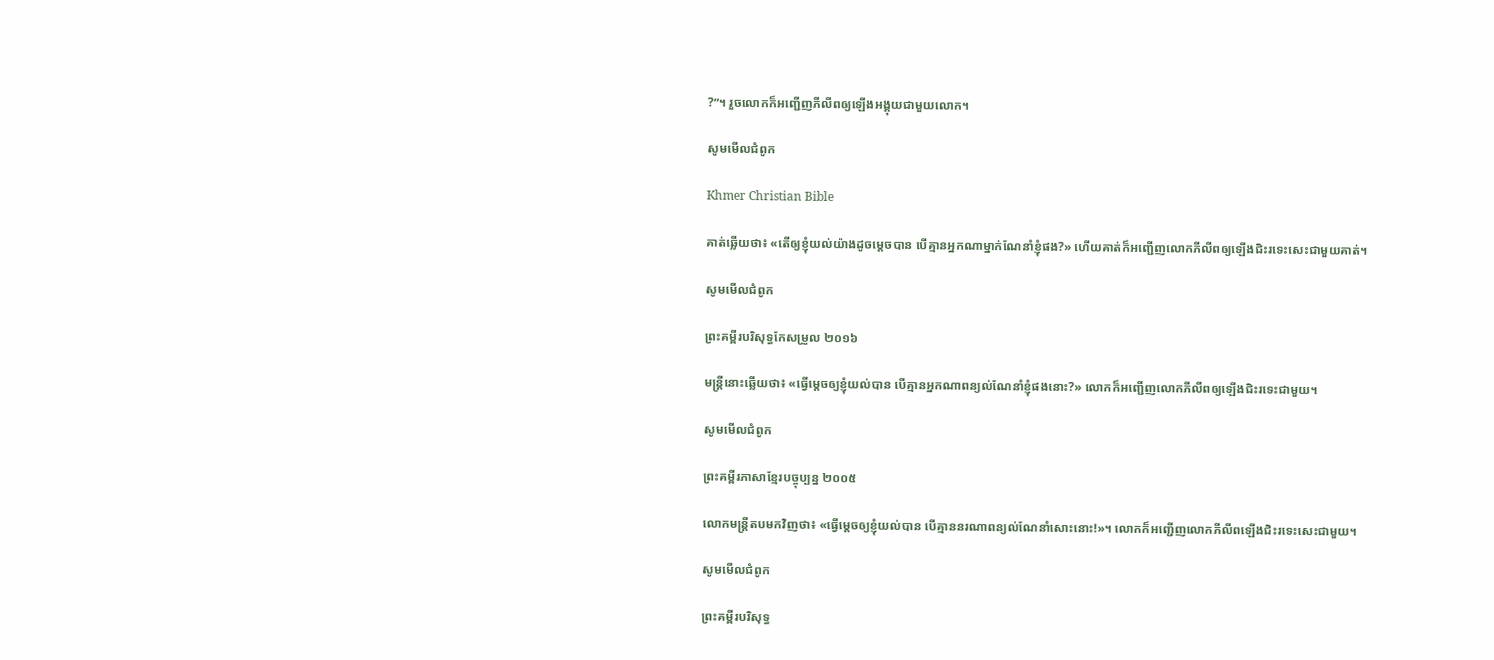?”។ រួចលោកក៏អញ្ជើញភីលីពឲ្យឡើងអង្គុយជាមួយលោក។

សូមមើលជំពូក

Khmer Christian Bible

គាត់ឆ្លើយថា៖ «តើឲ្យខ្ញុំយល់យ៉ាងដូចម្ដេចបាន បើគ្មានអ្នកណាម្នាក់ណែនាំខ្ញុំផង?» ហើយគាត់ក៏អញ្ជើញលោកភីលីពឲ្យឡើងជិះរទេះសេះជាមួយគាត់។

សូមមើលជំពូក

ព្រះគម្ពីរបរិសុទ្ធកែសម្រួល ២០១៦

មន្ត្រីនោះឆ្លើយថា៖ «ធ្វើម្ដេចឲ្យខ្ញុំយល់បាន បើគ្មានអ្នកណាពន្យល់ណែនាំខ្ញុំផងនោះ?» លោកក៏អញ្ជើញលោកភីលីពឲ្យឡើងជិះរទេះជា‌មួយ។

សូមមើលជំពូក

ព្រះគម្ពីរភាសាខ្មែរបច្ចុប្បន្ន ២០០៥

លោកមន្ត្រីតបមកវិញថា៖ «ធ្វើម្ដេចឲ្យខ្ញុំយល់បាន បើគ្មាននរណាពន្យល់ណែ‌នាំសោះនោះ!»។ លោកក៏អញ្ជើញលោកភីលីពឡើងជិះរទេះសេះជាមួយ។

សូមមើលជំពូក

ព្រះគម្ពីរបរិសុទ្ធ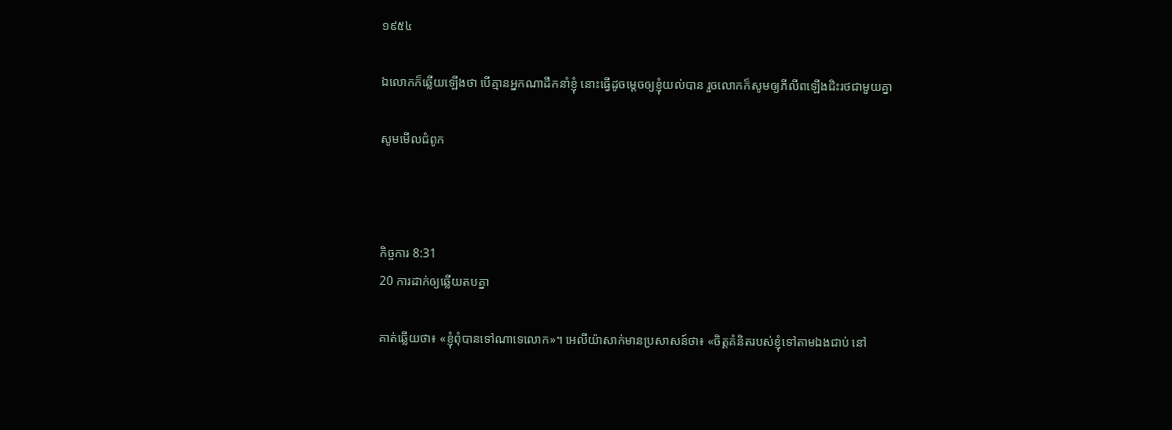១៩៥៤

ឯលោកក៏ឆ្លើយឡើងថា បើគ្មានអ្នកណាដឹក‌នាំខ្ញុំ នោះធ្វើដូចម្តេចឲ្យខ្ញុំយល់បាន រួចលោកក៏សូមឲ្យភីលីពឡើងជិះរថជាមួយគ្នា

សូមមើលជំពូក



កិច្ចការ 8:31
20 ការដាក់ឲ្យឆ្លើយតបគ្នា

គាត់ឆ្លើយថា៖ «ខ្ញុំពុំបានទៅណាទេលោក»។ អេលី‌យ៉ាសាក់មានប្រសាសន៍ថា៖ «ចិត្តគំនិតរបស់ខ្ញុំទៅតាមឯងជាប់ នៅ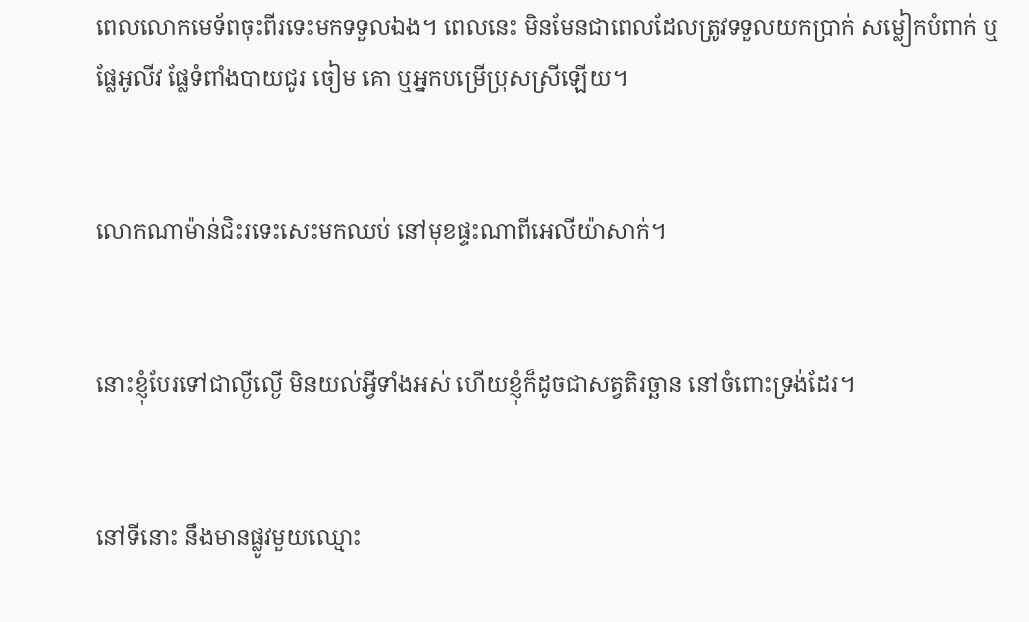ពេលលោកមេ‌ទ័ពចុះពីរទេះមកទទួលឯង។ ពេលនេះ មិនមែនជាពេលដែលត្រូវទទួលយកប្រាក់ សម្លៀក‌បំពាក់ ឬផ្លែអូលីវ ផ្លែទំពាំង‌បាយ‌ជូរ ចៀម គោ ឬអ្នកបម្រើប្រុសស្រីឡើយ។


លោកណាម៉ាន់ជិះរទេះសេះមកឈប់ នៅមុខផ្ទះណាពីអេលី‌យ៉ាសាក់។


នោះខ្ញុំបែរទៅជាល្ងី‌ល្ងើ មិនយល់អ្វីទាំងអស់ ហើយខ្ញុំក៏ដូចជាសត្វតិរច្ឆាន នៅចំពោះទ្រង់ដែរ។


នៅទីនោះ នឹងមានផ្លូវមួយឈ្មោះ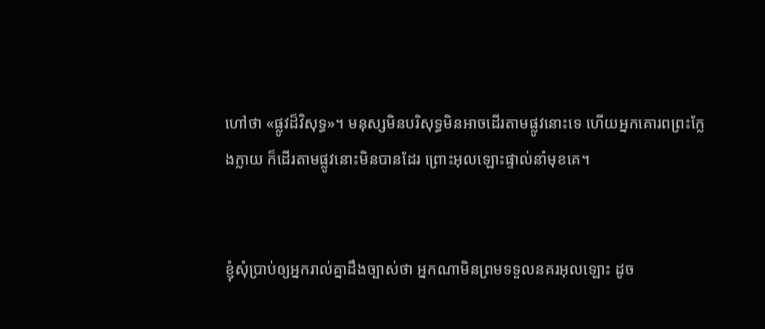ហៅថា «ផ្លូវដ៏‌វិសុទ្ធ»។ មនុស្សមិនបរិសុទ្ធមិនអាចដើរតាមផ្លូវនោះទេ ហើយអ្នកគោរពព្រះក្លែង‌ក្លាយ ក៏ដើរតាមផ្លូវនោះមិនបានដែរ ព្រោះអុលឡោះផ្ទាល់នាំមុខគេ។


ខ្ញុំសុំប្រាប់ឲ្យអ្នករាល់គ្នាដឹងច្បាស់ថា អ្នកណាមិនព្រមទទួលនគរអុលឡោះ ដូច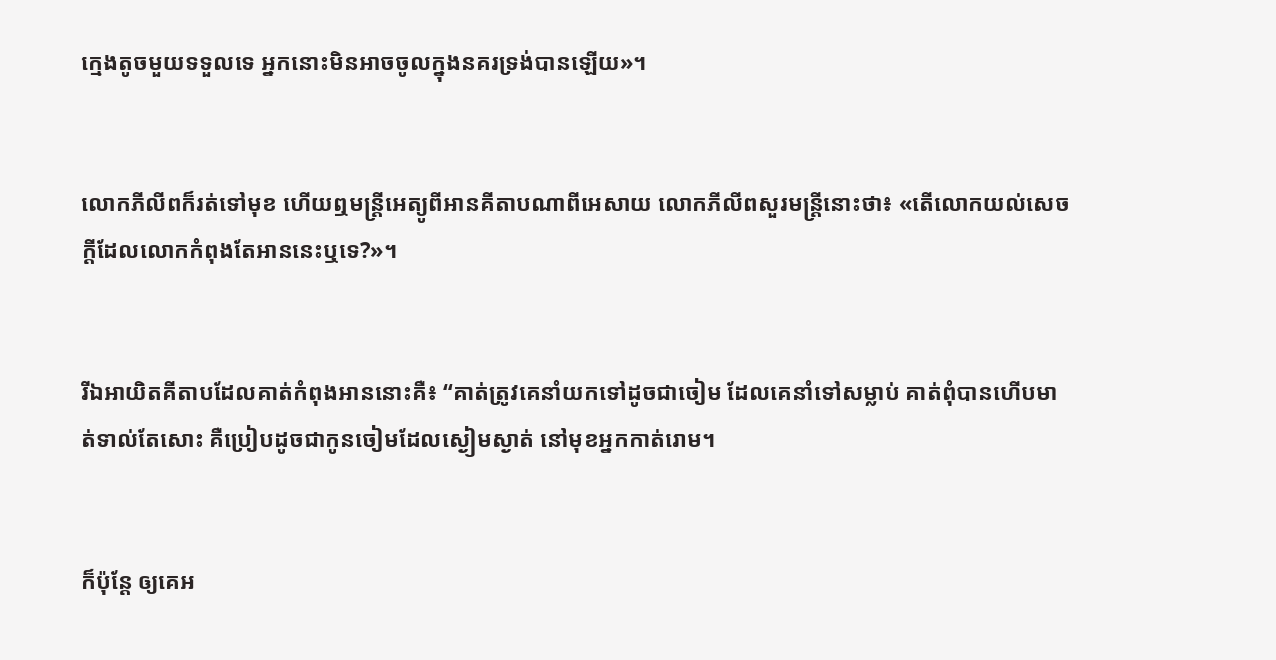ក្មេងតូចមួយទទួលទេ អ្នកនោះមិនអាចចូលក្នុងនគរទ្រង់បានឡើយ»។


លោកភីលីពក៏រត់ទៅមុខ ហើយឮមន្ដ្រីអេត្យូ‌ពីអានគីតាបណាពីអេសាយ លោកភីលីពសួរមន្ដ្រីនោះថា៖ «តើលោកយល់សេចក្ដីដែលលោកកំពុងតែអាននេះឬទេ?»។


រីឯអាយិតគីតាបដែលគាត់កំពុងអាននោះគឺ៖ “គាត់ត្រូវគេនាំយកទៅដូចជាចៀម ដែលគេនាំទៅសម្លាប់ គាត់ពុំបានហើបមាត់ទាល់តែសោះ គឺប្រៀបដូចជាកូនចៀមដែលស្ងៀមស្ងាត់ នៅមុខអ្នកកាត់រោម។


ក៏ប៉ុន្ដែ ឲ្យគេអ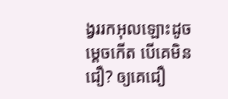ង្វររកអុលឡោះដូចម្ដេចកើត បើគេមិនជឿ? ឲ្យគេជឿ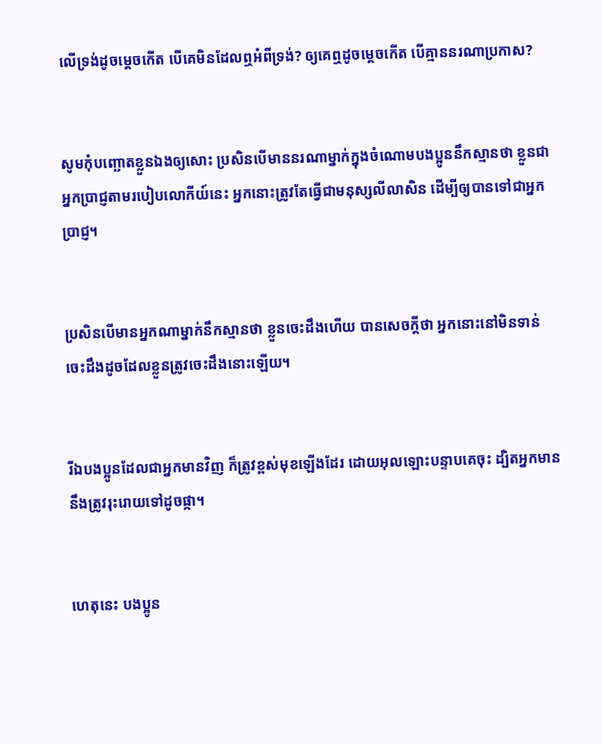លើទ្រង់ដូចម្ដេចកើត បើគេមិនដែលឮអំពីទ្រង់? ឲ្យគេឮដូចម្ដេចកើត បើគ្មាននរណាប្រកាស?


សូមកុំបញ្ឆោតខ្លួនឯងឲ្យសោះ ប្រសិនបើមាននរណាម្នាក់ក្នុងចំណោមបងប្អូននឹកស្មានថា ខ្លួនជាអ្នកប្រាជ្ញតាមរបៀបលោកីយ៍នេះ អ្នកនោះត្រូវតែធ្វើជាមនុស្សលីលាសិន ដើម្បីឲ្យបានទៅជាអ្នកប្រាជ្ញ។


ប្រសិនបើមានអ្នកណាម្នាក់នឹកស្មានថា ខ្លួនចេះដឹងហើយ បានសេចក្ដីថា អ្នកនោះនៅមិនទាន់ចេះដឹងដូចដែលខ្លួនត្រូវចេះដឹងនោះឡើយ។


រីឯបងប្អូនដែលជាអ្នកមានវិញ ក៏ត្រូវខ្ពស់មុខឡើងដែរ ដោយអុលឡោះបន្ទាបគេចុះ ដ្បិតអ្នកមាននឹងត្រូវរុះ‌រោយទៅដូចផ្កា។


ហេតុនេះ បងប្អូន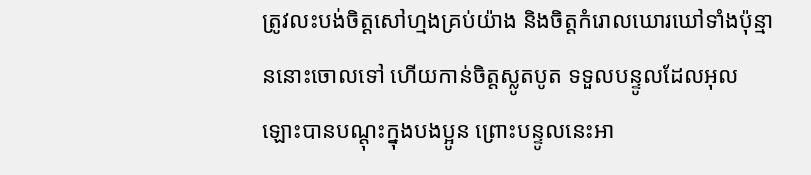ត្រូវលះ‌បង់ចិត្ដសៅ‌ហ្មងគ្រប់យ៉ាង និងចិត្ដកំរោលឃោរ‌ឃៅទាំងប៉ុន្មាននោះចោលទៅ ហើយកាន់ចិត្ដស្លូត‌បូត ទទួលបន្ទូលដែលអុលឡោះបានបណ្ដុះក្នុងបងប្អូន ព្រោះបន្ទូលនេះអា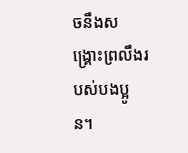ចនឹងសង្គ្រោះព្រលឹងរបស់បងប្អូន។